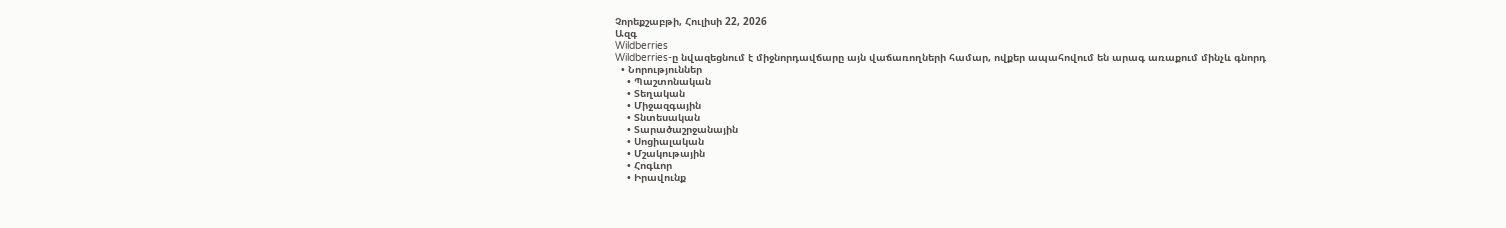Չորեքշաբթի, Հուլիսի 22, 2026
Ազգ
Wildberries
Wildberries-ը նվազեցնում է միջնորդավճարը այն վաճառողների համար, ովքեր ապահովում են արագ առաքում մինչև գնորդ
  • Նորություններ
    • Պաշտոնական
    • Տեղական
    • Միջազգային
    • Տնտեսական
    • Տարածաշրջանային
    • Սոցիալական
    • Մշակութային
    • Հոգևոր
    • Իրավունք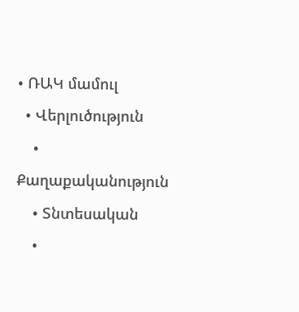• ՌԱԿ մամուլ
  • Վերլուծություն
    • Քաղաքականություն
    • Տնտեսական
    •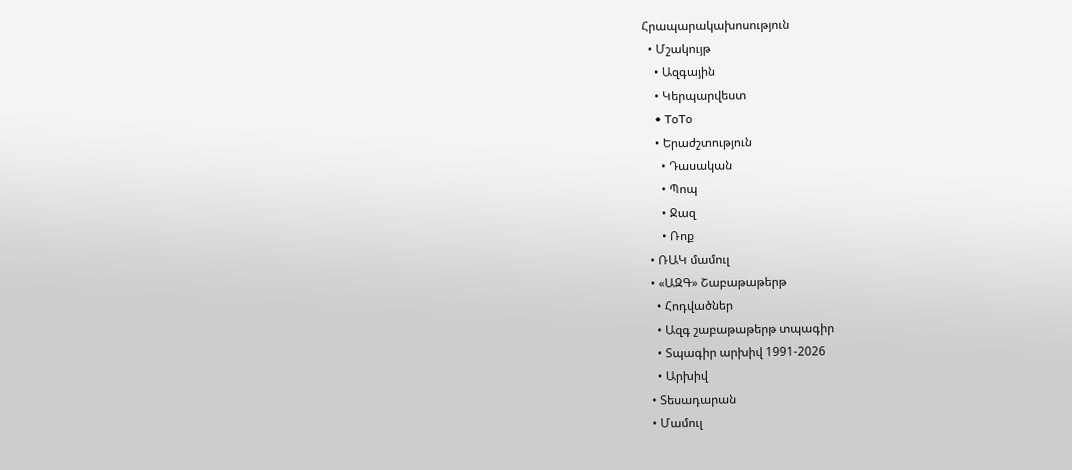Հրապարակախոսություն
  • Մշակույթ
    • Ազգային
    • Կերպարվեստ
    • ToTo
    • Երաժշտություն
      • Դասական
      • Պոպ
      • Ջազ
      • Ռոք
  • ՌԱԿ մամուլ
  • «ԱԶԳ» Շաբաթաթերթ
    • Հոդվածներ
    • Ազգ շաբաթաթերթ տպագիր
    • Տպագիր արխիվ 1991-2026
    • Արխիվ
  • Տեսադարան
  • Մամուլ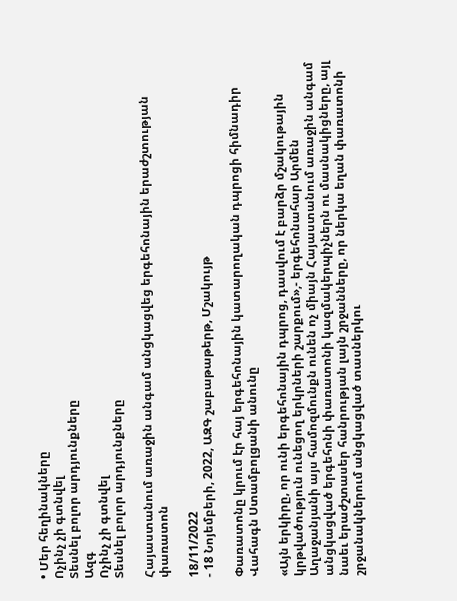• Մեր հեղինակները
Ոչինչ չի գտնվել
Տեսնել բոլոր արդյունքները
Ազգ
Ոչինչ չի գտնվել
Տեսնել բոլոր արդյունքները

Հայաստանում առաջին անգամ անցկացվեց երգեհոնային երաժշտության փառատոն

18/11/2022
- 18 Նոյեմբերի, 2022, ԱԶԳ շաբաթաթերթ, Մշակույթ

Փառատոնը կրում էր հայ երգեհոնային կատարողական դպրոցի հիմնադիր Վահագն Ստամբոլցանի անունը

«Այն երկիրը, որ ունի երգեհոնային դպրոց, դասվում է բարձր մշակութային կրթվածություն ունեցող երկրների շարքում»,- երգեհոնահար Արմեն Աղաջանյանի այս համոզմունքն ունեն ոչ միայն Հայաստանում առաջին անգամ անցկացված երգեհոնի փառատոնի կազմակերպիչներն ու մասնակիցները, այլ նաեւ երաժշտասեր հանրության լայն շրջանները, որ ներկա եղան փառատոնի շրջանակներում անցկացված տասներկու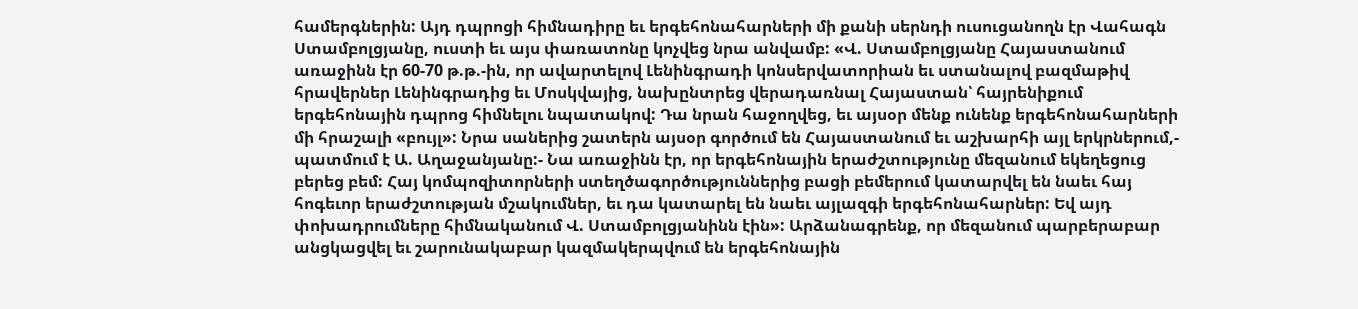համերգներին: Այդ դպրոցի հիմնադիրը եւ երգեհոնահարների մի քանի սերնդի ուսուցանողն էր Վահագն Ստամբոլցյանը, ուստի եւ այս փառատոնը կոչվեց նրա անվամբ: «Վ. Ստամբոլցյանը Հայաստանում առաջինն էր 60-70 թ.թ.-ին, որ ավարտելով Լենինգրադի կոնսերվատորիան եւ ստանալով բազմաթիվ հրավերներ Լենինգրադից եւ Մոսկվայից, նախընտրեց վերադառնալ Հայաստան՝ հայրենիքում երգեհոնային դպրոց հիմնելու նպատակով: Դա նրան հաջողվեց, եւ այսօր մենք ունենք երգեհոնահարների մի հրաշալի «բույլ»: Նրա սաներից շատերն այսօր գործում են Հայաստանում եւ աշխարհի այլ երկրներում,- պատմում է Ա. Աղաջանյանը:- Նա առաջինն էր, որ երգեհոնային երաժշտությունը մեզանում եկեղեցուց բերեց բեմ: Հայ կոմպոզիտորների ստեղծագործություններից բացի բեմերում կատարվել են նաեւ հայ հոգեւոր երաժշտության մշակումներ, եւ դա կատարել են նաեւ այլազգի երգեհոնահարներ: Եվ այդ փոխադրումները հիմնականում Վ. Ստամբոլցյանինն էին»: Արձանագրենք, որ մեզանում պարբերաբար անցկացվել եւ շարունակաբար կազմակերպվում են երգեհոնային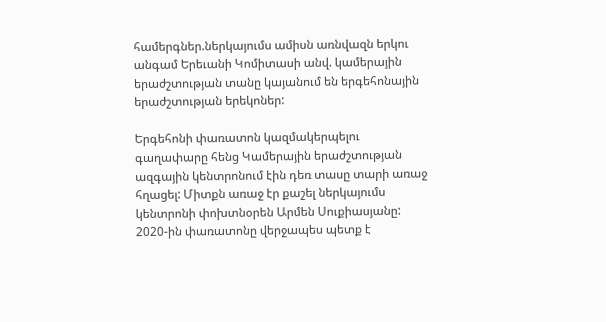համերգներ.ներկայումս ամիսն առնվազն երկու անգամ Երեւանի Կոմիտասի անվ. կամերային երաժշտության տանը կայանում են երգեհոնային երաժշտության երեկոներ:

Երգեհոնի փառատոն կազմակերպելու գաղափարը հենց Կամերային երաժշտության ազգային կենտրոնում էին դեռ տասը տարի առաջ հղացել: Միտքն առաջ էր քաշել ներկայումս կենտրոնի փոխտնօրեն Արմեն Սուքիասյանը: 2020-ին փառատոնը վերջապես պետք է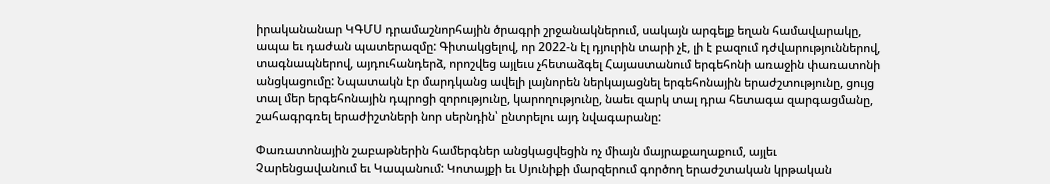իրականանար ԿԳՄՍ դրամաշնորհային ծրագրի շրջանակներում, սակայն արգելք եղան համավարակը, ապա եւ դաժան պատերազմը: Գիտակցելով, որ 2022-ն էլ դյուրին տարի չէ, լի է բազում դժվարություններով, տագնապներով, այդուհանդերձ, որոշվեց այլեւս չհետաձգել Հայաստանում երգեհոնի առաջին փառատոնի անցկացումը: Նպատակն էր մարդկանց ավելի լայնորեն ներկայացնել երգեհոնային երաժշտությունը, ցույց տալ մեր երգեհոնային դպրոցի զորությունը, կարողությունը, նաեւ զարկ տալ դրա հետագա զարգացմանը, շահագրգռել երաժիշտների նոր սերնդին՝ ընտրելու այդ նվագարանը:

Փառատոնային շաբաթներին համերգներ անցկացվեցին ոչ միայն մայրաքաղաքում, այլեւ Չարենցավանում եւ Կապանում: Կոտայքի եւ Սյունիքի մարզերում գործող երաժշտական կրթական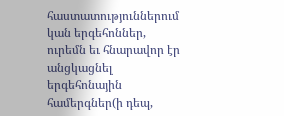հաստատություններում կան երգեհոններ, ուրեմն եւ հնարավոր էր անցկացնել երգեհոնային համերգներ(ի դեպ,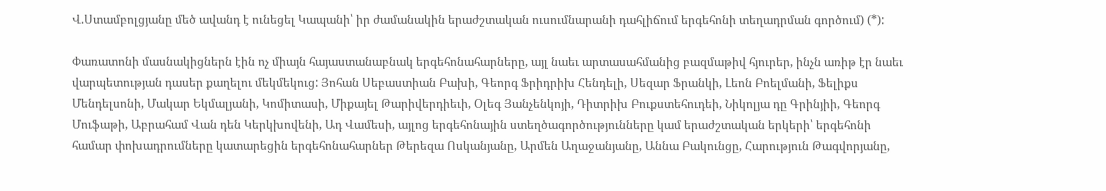Վ.Ստամբոլցյանը մեծ ավանդ է ունեցել Կապանի՝ իր ժամանակին երաժշտական ուսումնարանի դահլիճում երգեհոնի տեղադրման գործում) (*):

Փառատոնի մասնակիցներն էին ոչ միայն հայաստանաբնակ երգեհոնահարները, այլ նաեւ արտասահմանից բազմաթիվ հյուրեր, ինչն առիթ էր նաեւ վարպետության դասեր քաղելու մեկմեկուց: Յոհան Սեբաստիան Բախի, Գեորգ Ֆրիդրիխ Հենդելի, Սեզար Ֆրանկի, Լեոն Բոելմանի, Ֆելիքս Մենդելսոնի, Մակար Եկմալյանի, Կոմիտասի, Միքայել Թարիվերդիեւի, Օլեգ Յանչենկոյի, Դիտրիխ Բուքստեհուդեի, Նիկոլյա դը Գրինյիի, Գեորգ Մուֆաթի, Աբրահամ Վան դեն Կերկխովենի, Ադ Վամեսի, այլոց երգեհոնային ստեղծագործությունները կամ երաժշտական երկերի՝ երգեհոնի համար փոխադրումները կատարեցին երգեհոնահարներ Թերեզա Ոսկանյանը, Արմեն Աղաջանյանը, Աննա Բակունցը, Հարություն Թագվորյանը,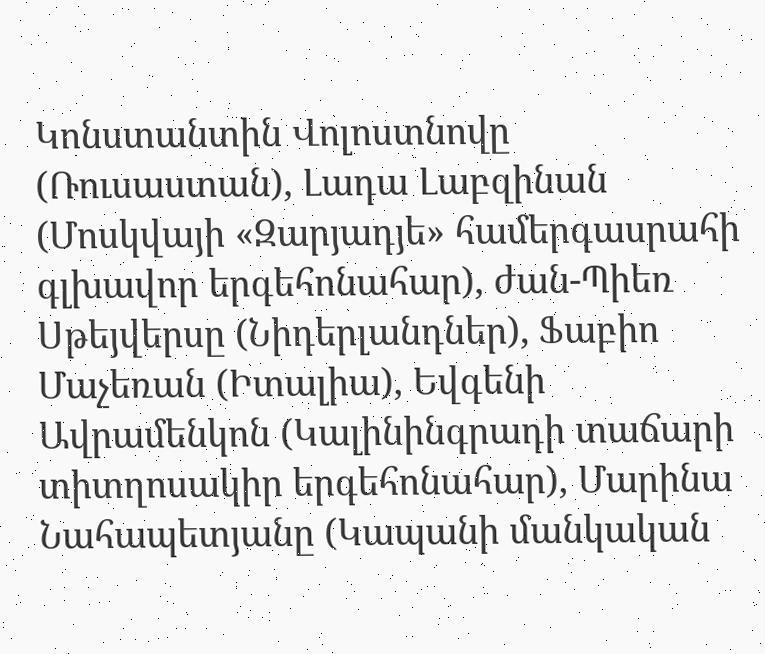Կոնստանտին Վոլոստնովը (Ռուսաստան), Լադա Լաբզինան (Մոսկվայի «Զարյադյե» համերգասրահի գլխավոր երգեհոնահար), ժան-Պիեռ Սթեյվերսը (Նիդերլանդներ), Ֆաբիո Մաչեռան (Իտալիա), Եվգենի Ավրամենկոն (Կալինինգրադի տաճարի տիտղոսակիր երգեհոնահար), Մարինա Նահապետյանը (Կապանի մանկական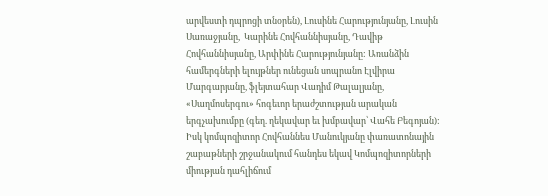արվեստի դպրոցի տնօրեն), Լուսինե Հարությունյանը, Լուսին Սառաջյանը,  Կարինե Հովհաննիսյանը, Դավիթ Հովհաննիսյանը, Արփինե Հարությունյանը: Առանձին համերգների ելույթներ ունեցան սոպրանո Էլվիրա Մարգարյանը, ֆլեյտահար Վադիմ Թալալյանը, «Սաղմոսերգու» հոգեւոր երաժշտության արական երգչախումբը (գեղ. ղեկավար եւ խմբավար՝ Վահե Բեգոյան): Իսկ կոմպոզիտոր Հովհաննես Մանուկյանը փառատոնային շաբաթների շրջանակում հանդես եկավ Կոմպոզիտորների միության դահլիճում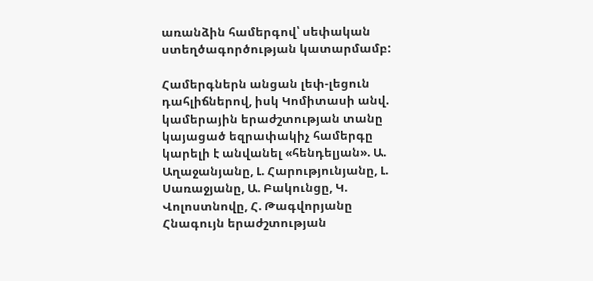առանձին համերգով՝ սեփական ստեղծագործության կատարմամբ:

Համերգներն անցան լեփ-լեցուն դահլիճներով, իսկ Կոմիտասի անվ. կամերային երաժշտության տանը կայացած եզրափակիչ համերգը կարելի է անվանել «հենդելյան». Ա. Աղաջանյանը, Լ. Հարությունյանը, Լ. Սառաջյանը, Ա. Բակունցը, Կ. Վոլոստնովը, Հ. Թագվորյանը Հնագույն երաժշտության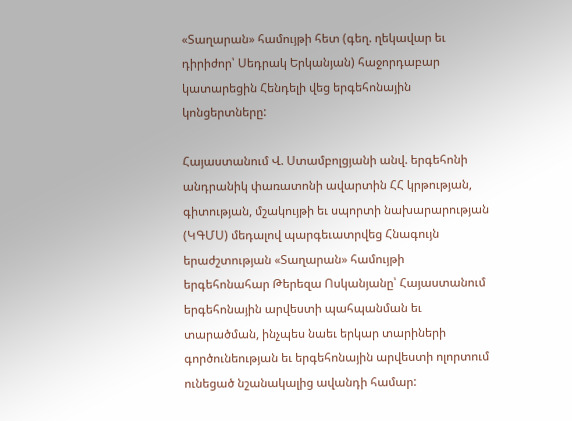«Տաղարան» համույթի հետ (գեղ. ղեկավար եւ դիրիժոր՝ Սեդրակ Երկանյան) հաջորդաբար կատարեցին Հենդելի վեց երգեհոնային կոնցերտները:

Հայաստանում Վ. Ստամբոլցյանի անվ. երգեհոնի անդրանիկ փառատոնի ավարտին ՀՀ կրթության, գիտության, մշակույթի եւ սպորտի նախարարության (ԿԳՄՍ) մեդալով պարգեւատրվեց Հնագույն երաժշտության «Տաղարան» համույթի երգեհոնահար Թերեզա Ոսկանյանը՝ Հայաստանում երգեհոնային արվեստի պահպանման եւ տարածման, ինչպես նաեւ երկար տարիների գործունեության եւ երգեհոնային արվեստի ոլորտում ունեցած նշանակալից ավանդի համար: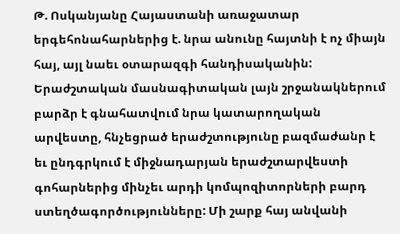Թ. Ոսկանյանը Հայաստանի առաջատար երգեհոնահարներից է. նրա անունը հայտնի է ոչ միայն հայ, այլ նաեւ օտարազգի հանդիսականին: Երաժշտական մասնագիտական լայն շրջանակներում բարձր է գնահատվում նրա կատարողական արվեստը, հնչեցրած երաժշտությունը բազմաժանր է եւ ընդգրկում է միջնադարյան երաժշտարվեստի գոհարներից մինչեւ արդի կոմպոզիտորների բարդ ստեղծագործությունները: Մի շարք հայ անվանի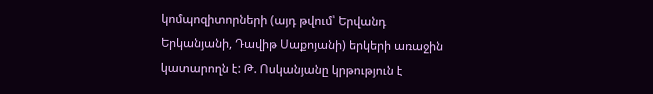կոմպոզիտորների (այդ թվում՝ Երվանդ Երկանյանի, Դավիթ Սաքոյանի) երկերի առաջին կատարողն է: Թ. Ոսկանյանը կրթություն է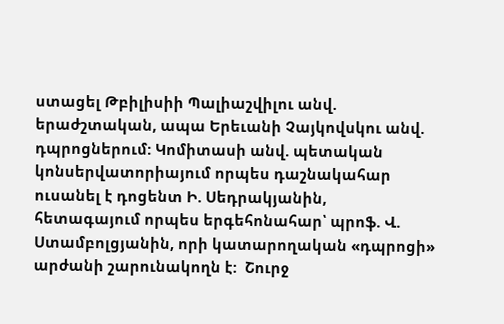ստացել Թբիլիսիի Պալիաշվիլու անվ. երաժշտական, ապա Երեւանի Չայկովսկու անվ. դպրոցներում: Կոմիտասի անվ. պետական կոնսերվատորիայում որպես դաշնակահար ուսանել է դոցենտ Ի. Սեդրակյանին, հետագայում որպես երգեհոնահար՝ պրոֆ. Վ. Ստամբոլցյանին, որի կատարողական «դպրոցի» արժանի շարունակողն է:  Շուրջ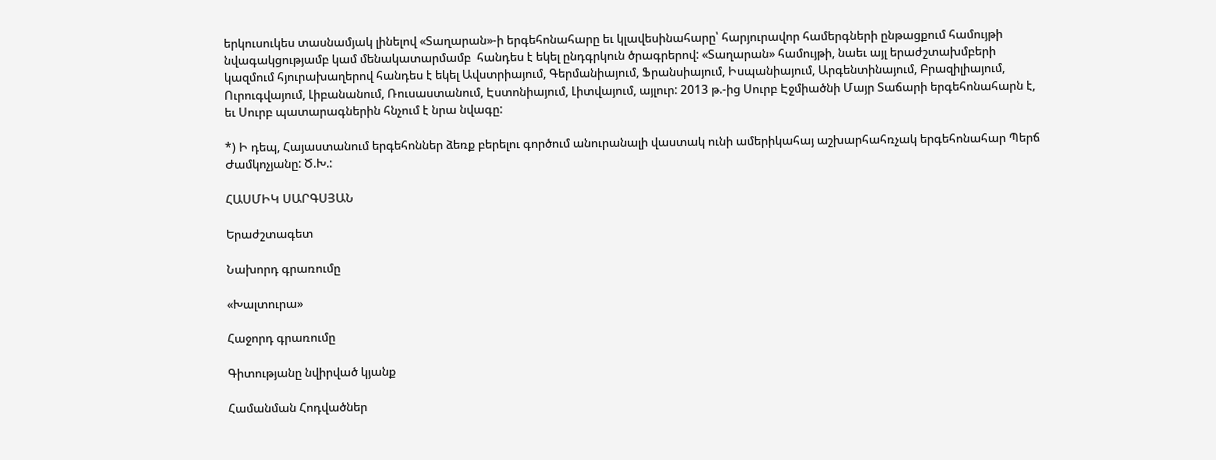երկուսուկես տասնամյակ լինելով «Տաղարան»-ի երգեհոնահարը եւ կլավեսինահարը՝ հարյուրավոր համերգների ընթացքում համույթի նվագակցությամբ կամ մենակատարմամբ  հանդես է եկել ընդգրկուն ծրագրերով: «Տաղարան» համույթի, նաեւ այլ երաժշտախմբերի կազմում հյուրախաղերով հանդես է եկել Ավստրիայում, Գերմանիայում, Ֆրանսիայում, Իսպանիայում, Արգենտինայում, Բրազիլիայում, Ուրուգվայում, Լիբանանում, Ռուսաստանում, Էստոնիայում, Լիտվայում, այլուր: 2013 թ.-ից Սուրբ Էջմիածնի Մայր Տաճարի երգեհոնահարն է, եւ Սուրբ պատարագներին հնչում է նրա նվագը:

*) Ի դեպ, Հայաստանում երգեհոններ ձեռք բերելու գործում անուրանալի վաստակ ունի ամերիկահայ աշխարհահռչակ երգեհոնահար Պերճ Ժամկոչյանը: Ծ.Խ.:

ՀԱՍՄԻԿ ՍԱՐԳՍՅԱՆ

Երաժշտագետ

Նախորդ գրառումը

«Խալտուրա»

Հաջորդ գրառումը

Գիտությանը նվիրված կյանք

Համանման Հոդվածներ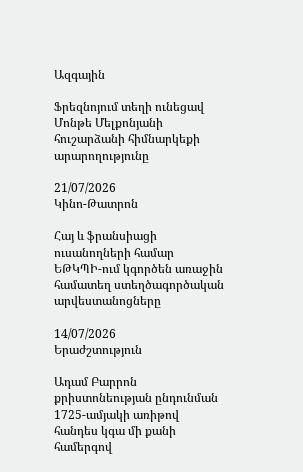Ազգային

Ֆրեզնոյում տեղի ունեցավ Մոնթե Մելքոնյանի հուշարձանի հիմնարկեքի արարողությունը

21/07/2026
Կինո-Թատրոն

Հայ և ֆրանսիացի ուսանողների համար ԵԹԿՊԻ-ում կգործեն առաջին համատեղ ստեղծագործական արվեստանոցները

14/07/2026
Երաժշտություն

Ադամ Բարրոն քրիստոնեության ընդունման 1725-ամյակի առիթով հանդես կգա մի քանի համերգով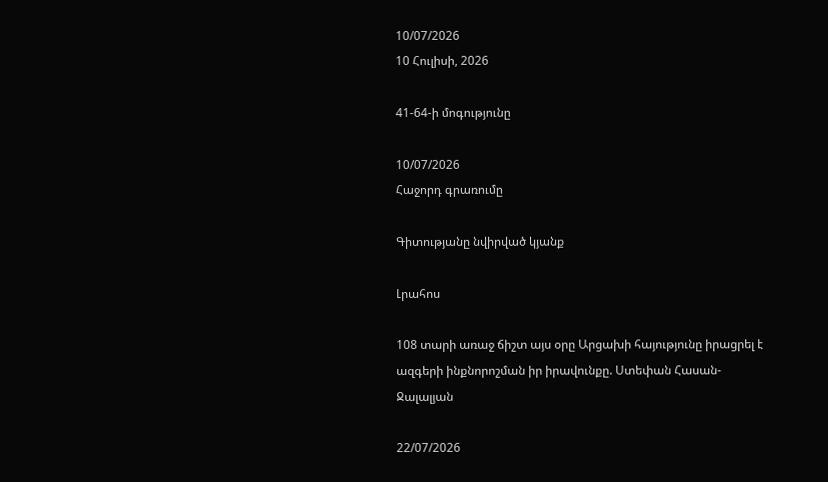10/07/2026
10 Հուլիսի, 2026

41-64-ի մոգությունը

10/07/2026
Հաջորդ գրառումը

Գիտությանը նվիրված կյանք

Լրահոս

108 տարի առաջ ճիշտ այս օրը Արցախի հայությունը իրացրել է ազգերի ինքնորոշման իր իրավունքը. Ստեփան Հասան-Ջալալյան

22/07/2026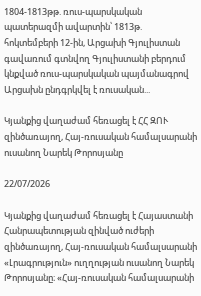1804-1813թթ. ռուս-պարսկական պատերազմի ավարտին՝ 1813թ. հոկտեմբերի 12-ին, Արցախի Գյուլիստան գավառում գտնվող Գյուլիստանի բերդում կնքված ռուս-պարսկական պայմանագրով Արցախն ընդգրկվել է ռուսական...

Կյանքից վաղաժամ հեռացել է ՀՀ ԶՈՒ զինծառայող, Հայ-ռուսական համալսարանի ուսանող Նարեկ Թորոսյանը

22/07/2026

Կյանքից վաղաժամ հեռացել է Հայաստանի Հանրապետության զինված ուժերի զինծառայող, Հայ-ռուսական համալսարանի «Լրագրություն» ուղղության ուսանող Նարեկ Թորոսյանը։ «Հայ-ռուսական համալսարանի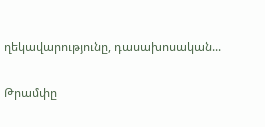ղեկավարությունը, դասախոսական...

Թրամփը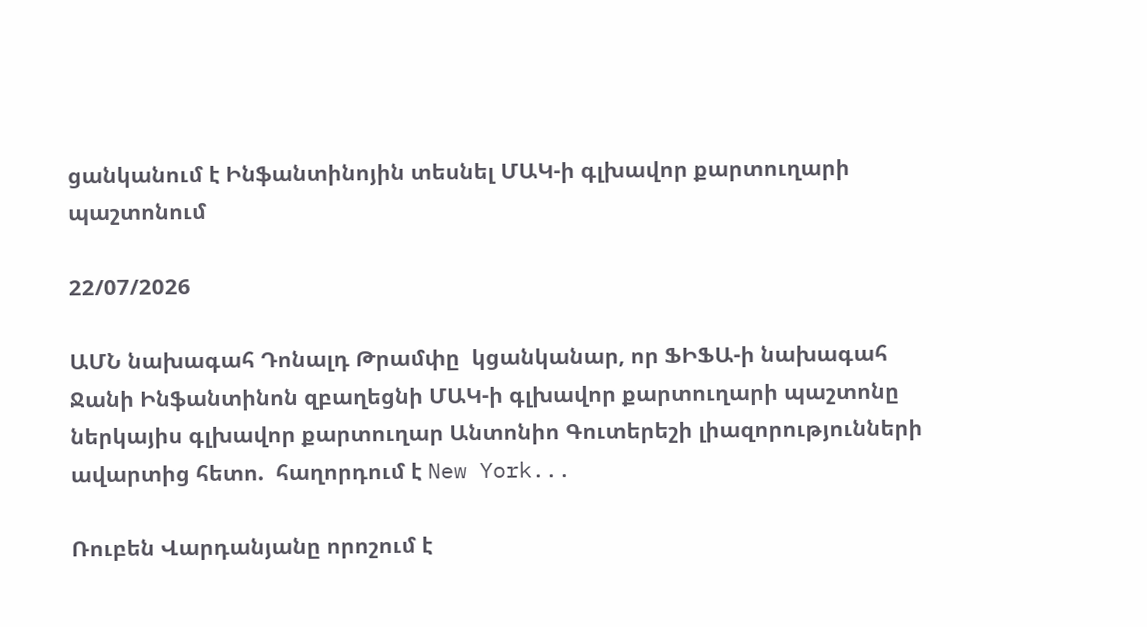ցանկանում է Ինֆանտինոյին տեսնել ՄԱԿ-ի գլխավոր քարտուղարի պաշտոնում

22/07/2026

ԱՄՆ նախագահ Դոնալդ Թրամփը  կցանկանար, որ ՖԻՖԱ-ի նախագահ Ջանի Ինֆանտինոն զբաղեցնի ՄԱԿ-ի գլխավոր քարտուղարի պաշտոնը ներկայիս գլխավոր քարտուղար Անտոնիո Գուտերեշի լիազորությունների ավարտից հետո.  հաղորդում է New York...

Ռուբեն Վարդանյանը որոշում է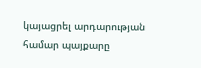կայացրել արդարության համար պայքարը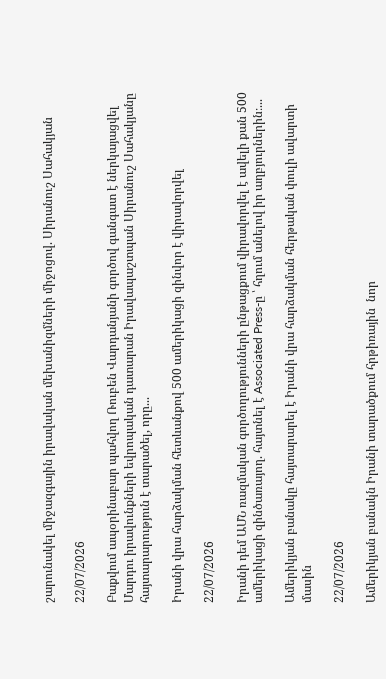շարունակել միջազգային իրավական մեխանիզմների միջոցով. Սիրանուշ Սահակյան

22/07/2026

Բաքվում ապօրինաբար պահվող Ռուբեն Վարդանյանի գործով գանգատ է ներկայացվել Մարդու իրավունքների եվրոպական դատարան Իրավապաշտպան Սիրանուշ Սահակյանը հայտարարություն է տարածել, որը...

Իրանի վրա հարձակման հետևանքով 500 ամերիկացի զինվոր է վիրավորվել

22/07/2026

Իրանի դեմ ԱՄՆ ռազմական գործողությունների ընթացքում վիրավորվել է ավելի քան 500 ամերիկացի զինծառայող. հայտնել է Associated Press-ը ՝ հղում անելով իր աղբյուրներին։...

Ամերիկյան բանակը հայտարարել է Իրանի վրա հարձակման հերթական փուլի ավարտի մասին

22/07/2026

Ամերիկյան բանակն Իրանի տարածքում հրթիռային  նոր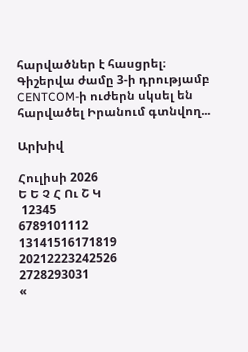հարվածներ է հասցրել։ Գիշերվա ժամը 3-ի դրությամբ CENTCOM-ի ուժերն սկսել են  հարվածել Իրանում գտնվող...

Արխիվ

Հուլիսի 2026
Ե Ե Չ Հ Ու Շ Կ
 12345
6789101112
13141516171819
20212223242526
2728293031
«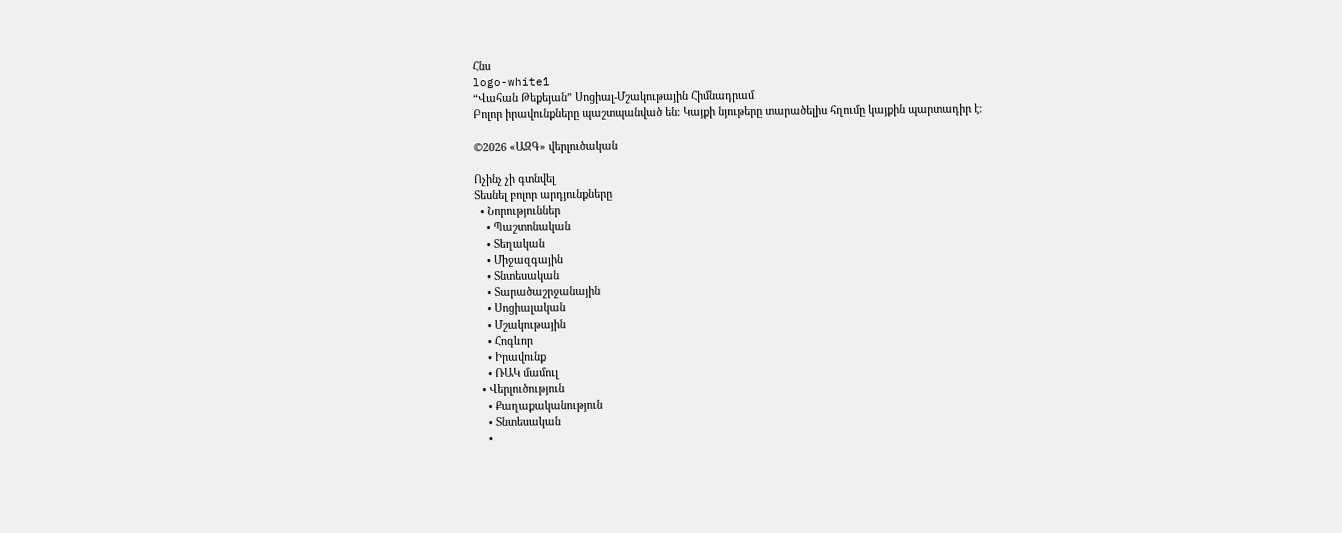Հնս
logo-white1
“Վահան Թեքեյան” Սոցիալ-Մշակութային Հիմնադրամ
Բոլոր իրավունքները պաշտպանված են։ Կայքի նյութերը տարածելիս հղումը կայքին պարտադիր է։

©2026 «ԱԶԳ» վերլուծական

Ոչինչ չի գտնվել
Տեսնել բոլոր արդյունքները
  • Նորություններ
    • Պաշտոնական
    • Տեղական
    • Միջազգային
    • Տնտեսական
    • Տարածաշրջանային
    • Սոցիալական
    • Մշակութային
    • Հոգևոր
    • Իրավունք
    • ՌԱԿ մամուլ
  • Վերլուծություն
    • Քաղաքականություն
    • Տնտեսական
    •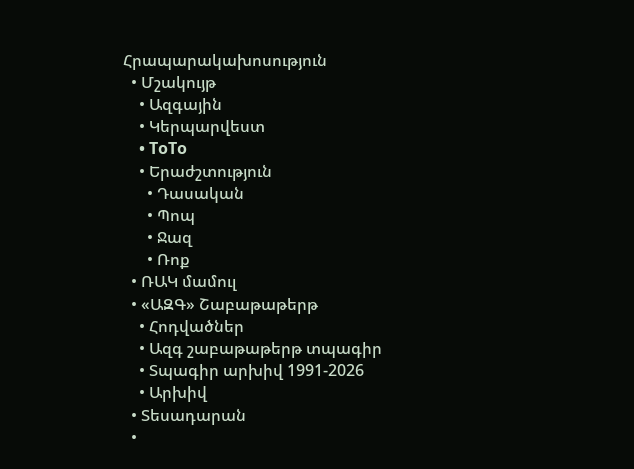Հրապարակախոսություն
  • Մշակույթ
    • Ազգային
    • Կերպարվեստ
    • ToTo
    • Երաժշտություն
      • Դասական
      • Պոպ
      • Ջազ
      • Ռոք
  • ՌԱԿ մամուլ
  • «ԱԶԳ» Շաբաթաթերթ
    • Հոդվածներ
    • Ազգ շաբաթաթերթ տպագիր
    • Տպագիր արխիվ 1991-2026
    • Արխիվ
  • Տեսադարան
  •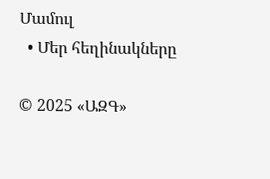Մամուլ
  • Մեր հեղինակները

© 2025 «ԱԶԳ»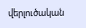վերլուծական